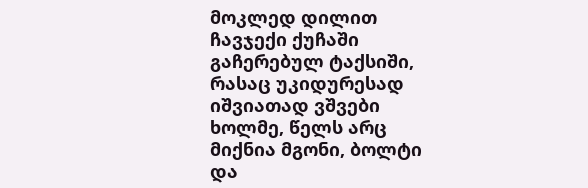მოკლედ დილით ჩავჯექი ქუჩაში გაჩერებულ ტაქსიში, რასაც უკიდურესად იშვიათად ვშვები ხოლმე, წელს არც მიქნია მგონი, ბოლტი და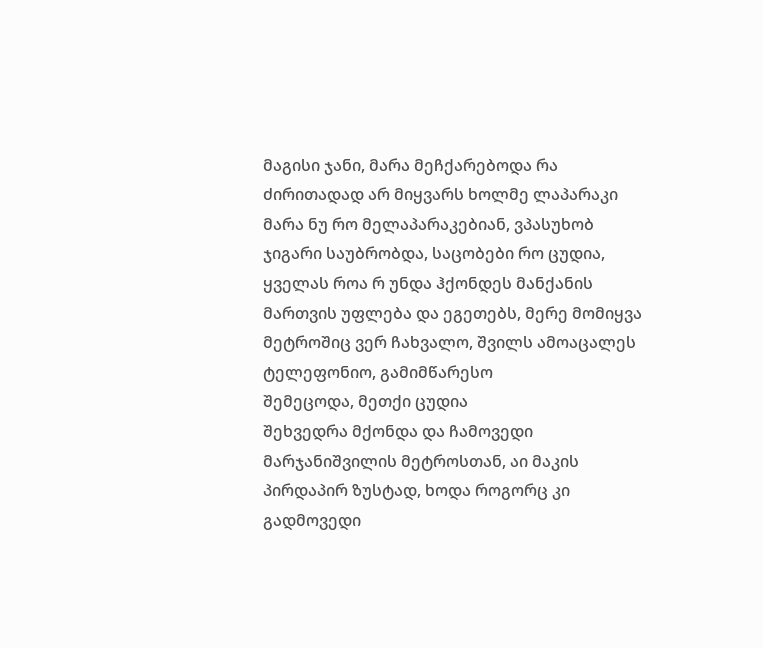მაგისი ჯანი, მარა მეჩქარებოდა რა
ძირითადად არ მიყვარს ხოლმე ლაპარაკი მარა ნუ რო მელაპარაკებიან, ვპასუხობ
ჯიგარი საუბრობდა, საცობები რო ცუდია, ყველას როა რ უნდა ჰქონდეს მანქანის მართვის უფლება და ეგეთებს, მერე მომიყვა მეტროშიც ვერ ჩახვალო, შვილს ამოაცალეს ტელეფონიო, გამიმწარესო
შემეცოდა, მეთქი ცუდია
შეხვედრა მქონდა და ჩამოვედი მარჯანიშვილის მეტროსთან, აი მაკის პირდაპირ ზუსტად, ხოდა როგორც კი გადმოვედი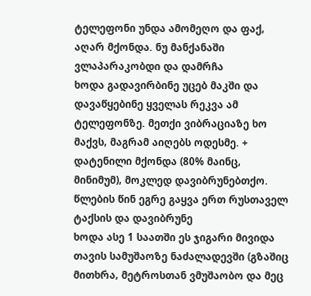ტელეფონი უნდა ამომეღო და ფაქ, აღარ მქონდა. ნუ მანქანაში ვლაპარაკობდი და დამრჩა
ხოდა გადავირბინე უცებ მაკში და დავაწყებინე ყველას რეკვა ამ ტელეფონზე. მეთქი ვიბრაციაზე ხო მაქვს, მაგრამ აიღებს ოდესმე. + დატენილი მქონდა (80% მაინც, მინიმუმ), მოკლედ დავიბრუნებთქო. წლების წინ ეგრე გაყვა ერთ რუსთაველ ტაქსის და დავიბრუნე
ხოდა ასე 1 საათში ეს ჯიგარი მივიდა თავის სამუშაოზე ნაძალადევში (გზაშიც მითხრა, მეტროსთან ვმუშაობო და მეც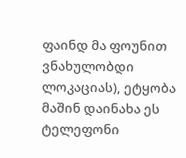ფაინდ მა ფოუნით ვნახულობდი ლოკაციას), ეტყობა მაშინ დაინახა ეს ტელეფონი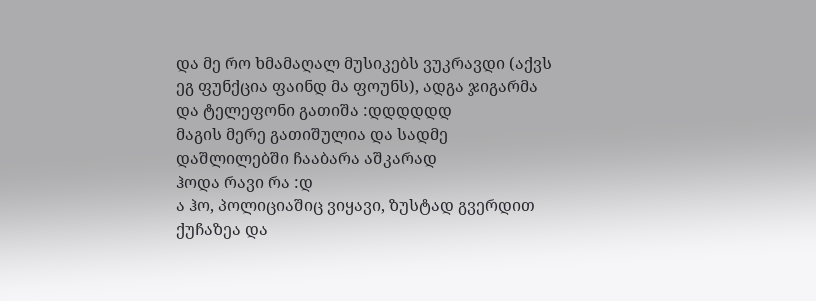და მე რო ხმამაღალ მუსიკებს ვუკრავდი (აქვს ეგ ფუნქცია ფაინდ მა ფოუნს), ადგა ჯიგარმა და ტელეფონი გათიშა :დდდდდდ
მაგის მერე გათიშულია და სადმე დაშლილებში ჩააბარა აშკარად
ჰოდა რავი რა :დ
ა ჰო, პოლიციაშიც ვიყავი, ზუსტად გვერდით ქუჩაზეა და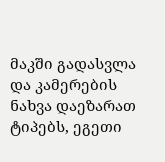მაკში გადასვლა და კამერების ნახვა დაეზარათ ტიპებს, ეგეთი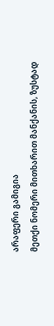არაფერი გამიგია
მეთქი ნომერი მითხარით მანქანის, ზუსტად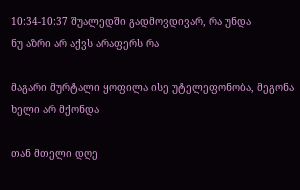10:34-10:37 შუალედში გადმოვდივარ, რა უნდა
ნუ აზრი არ აქვს არაფერს რა

მაგარი მურტალი ყოფილა ისე უტელეფონობა, მეგონა ხელი არ მქონდა

თან მთელი დღე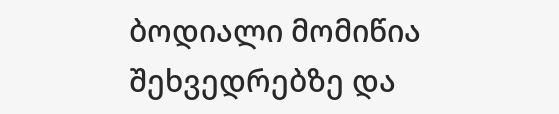ბოდიალი მომიწია შეხვედრებზე და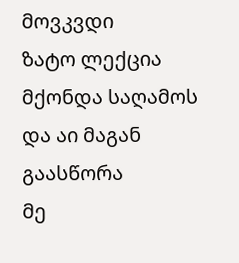მოვკვდი
ზატო ლექცია მქონდა საღამოს და აი მაგან გაასწორა
მე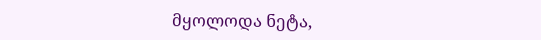მყოლოდა ნეტა,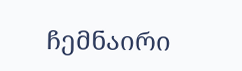ჩემნაირი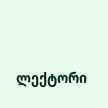ლექტორი